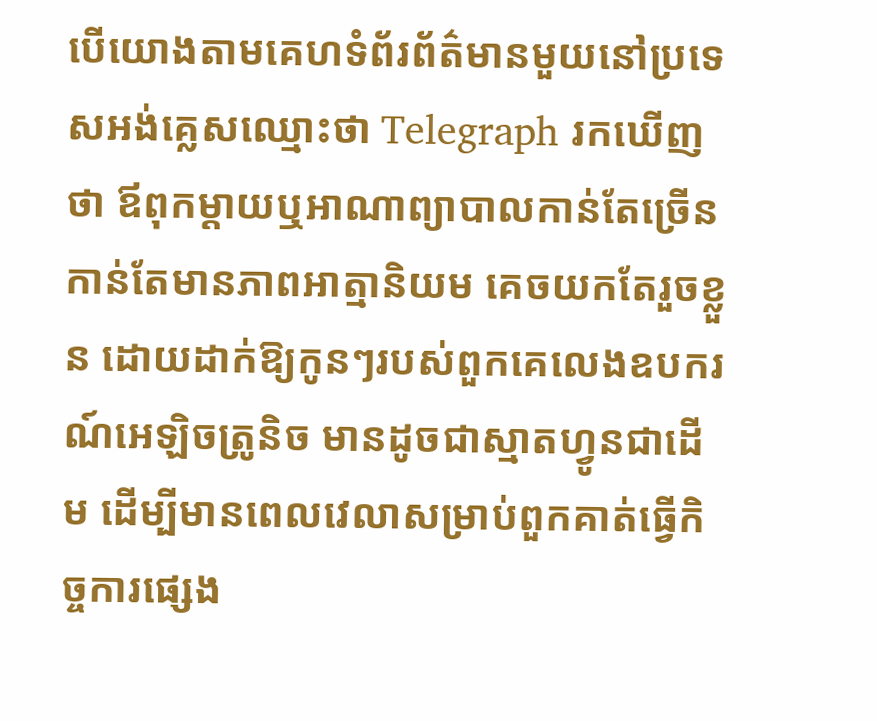បើយោងតាមគេហទំព័រព័ត៌មានមួយនៅប្រទេសអង់គ្លេសឈ្មោះថា Telegraph រកឃើញថា ឪពុកម្តាយឬអាណាព្យាបាលកាន់តែច្រើន កាន់តែមានភាពអាត្មានិយម គេចយកតែរួចខ្លួន ដោយដាក់ឱ្យកូនៗរបស់ពួកគេលេងឧបករណ៍អេឡិចត្រូនិច មានដូចជាស្មាតហ្វូនជាដើម ដើម្បីមានពេលវេលាសម្រាប់ពួកគាត់ធ្វើកិច្ចការផ្សេង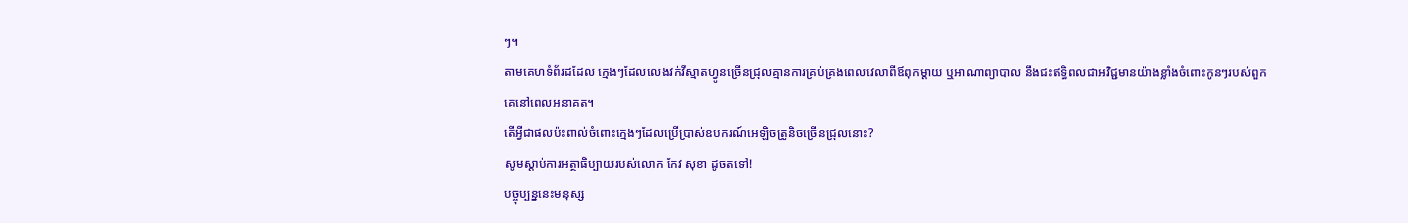ៗ។
តាមគេហទំព័រដដែល ក្មេងៗដែលលេងវក់វីស្មាតហ្វូនច្រើនជ្រុលគ្មានការគ្រប់គ្រងពេលវេលាពីឪពុកម្តាយ ឬអាណាព្យាបាល នឹងជះឥទ្ធិពលជាអវិជ្ជមានយ៉ាងខ្លាំងចំពោះកូនៗរបស់ពួកគេនៅពេលអនាគត។
តើអ្វីជាផលប៉ះពាល់ចំពោះក្មេងៗដែលប្រើប្រាស់ឧបករណ៍អេឡិចត្រូនិចច្រើនជ្រុលនោះ?
សូមស្តាប់ការអត្ថាធិប្បាយរបស់លោក កែវ សុខា ដូចតទៅ!
បច្ចុប្បន្ននេះមនុស្ស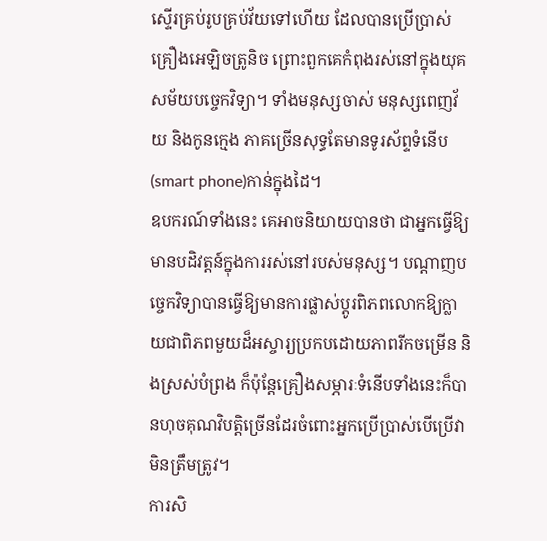ស្ទើរគ្រប់រូបគ្រប់វ័យទៅហើយ ដែលបានប្រើប្រាស់គ្រឿងអេឡិចត្រូនិច ព្រោះពួកគេកំពុងរស់នៅក្នុងយុគសម័យបច្ចេកវិទ្យា។ ទាំងមនុស្សចាស់ មនុស្សពេញវ័យ និងកូនក្មេង ភាគច្រើនសុទ្ធតែមានទូរស័ព្ទទំនើប(smart phone)កាន់ក្នុងដៃ។
ឧបករណ៍ទាំងនេះ គេអាចនិយាយបានថា ជាអ្នកធ្វើឱ្យមានបដិវត្តន៍ក្នុងការរស់នៅរបស់មនុស្ស។ បណ្តាញបច្ចេកវិទ្យាបានធ្វើឱ្យមានការផ្លាស់ប្តូរពិភពលោកឱ្យក្លាយជាពិភពមួយដ៏អស្ចារ្យប្រកបដោយភាពរីកចម្រើន និងស្រស់បំព្រង ក៏ប៉ុន្តែគ្រឿងសម្ភារៈទំនើបទាំងនេះក៏បានហុចគុណវិបត្តិច្រើនដែរចំពោះអ្នកប្រើប្រាស់បើប្រើវាមិនត្រឹមត្រូវ។
ការសិ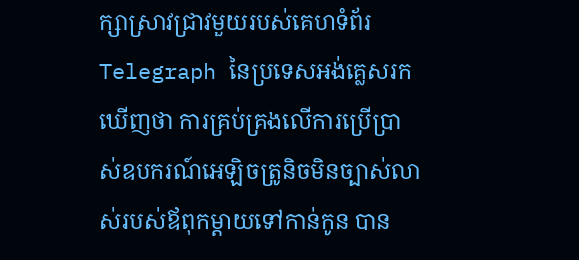ក្សាស្រាវជ្រាវមួយរបស់គេហទំព័រ Telegraph នៃប្រទេសអង់គ្លេសរកឃើញថា ការគ្រប់គ្រងលើការប្រើប្រាស់ឧបករណ៍អេឡិចត្រូនិចមិនច្បាស់លាស់របស់ឪពុកម្តាយទៅកាន់កូន បាន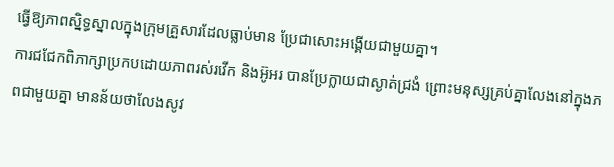ធ្វើឱ្យភាពស្និទ្ធស្នាលក្នុងក្រុមគ្រួសារដែលធ្លាប់មាន ប្រែជាសោះអង្គើយជាមួយគ្នា។
ការជជែកពិភាក្សាប្រកបដោយភាពរស់រវើក និងអ៊ូអរ បានប្រែក្លាយជាស្ងាត់ជ្រងំ ព្រោះមនុស្សគ្រប់គ្នាលែងនៅក្នុងភពជាមួយគ្នា មានន័យថាលែងសូវ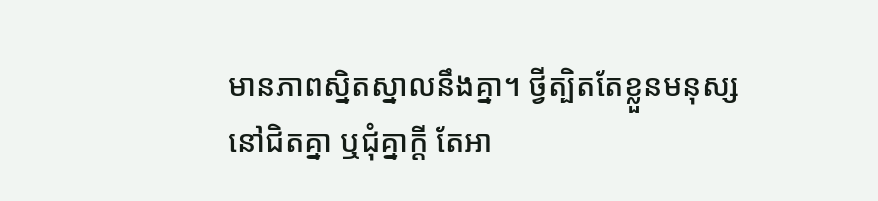មានភាពស្និតស្នាលនឹងគ្នា។ ថ្វីត្បិតតែខ្លួនមនុស្សនៅជិតគ្នា ឬជុំគ្នាក្តី តែអា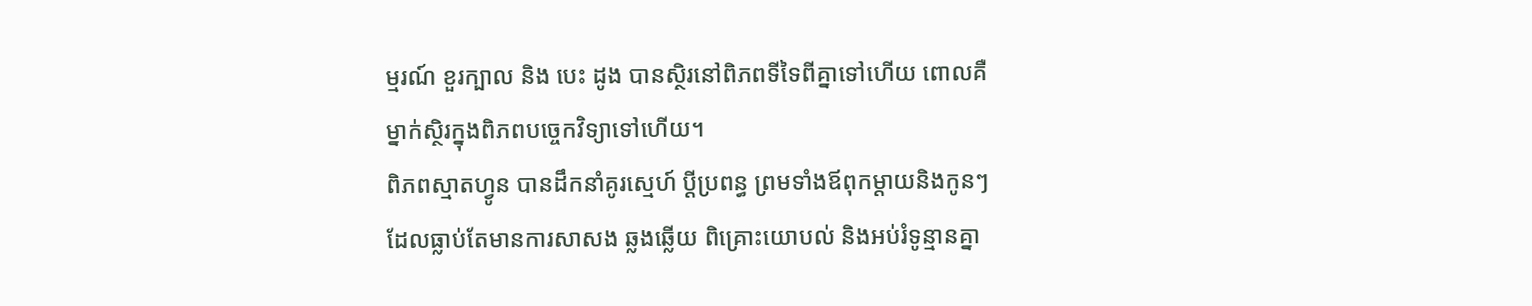ម្មរណ៍ ខួរក្បាល និង បេះ ដូង បានស្ថិរនៅពិភពទីទៃពីគ្នាទៅហើយ ពោលគឺម្នាក់ស្ថិរក្នុងពិភពបច្ចេកវិទ្យាទៅហើយ។
ពិភពស្មាតហ្វូន បានដឹកនាំគូរស្មេហ៍ ប្តីប្រពន្ធ ព្រមទាំងឪពុកម្តាយនិងកូនៗ ដែលធ្លាប់តែមានការសាសង ឆ្លងឆ្លើយ ពិគ្រោះយោបល់ និងអប់រំទូន្មានគ្នា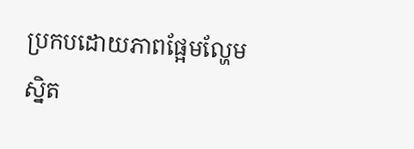ប្រកបដោយភាពផ្អែមល្ហែម ស្និត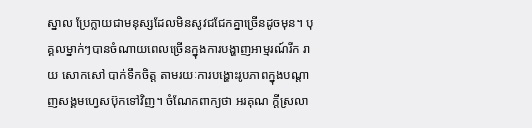ស្នាល ប្រែក្លាយជាមនុស្សដែលមិនសូវជជែកគ្នាច្រើនដូចមុន។ បុគ្គលម្នាក់ៗបានចំណាយពេលច្រើនក្នុងការបង្ហាញអាម្មរណ៍រីក រាយ សោកសៅ បាក់ទឹកចិត្ត តាមរយៈការបង្ហោះរូបភាពក្នុងបណ្តាញសង្គមហ្វេសប៊ុកទៅវិញ។ ចំណែកពាក្យថា អរគុណ ក្តីស្រលា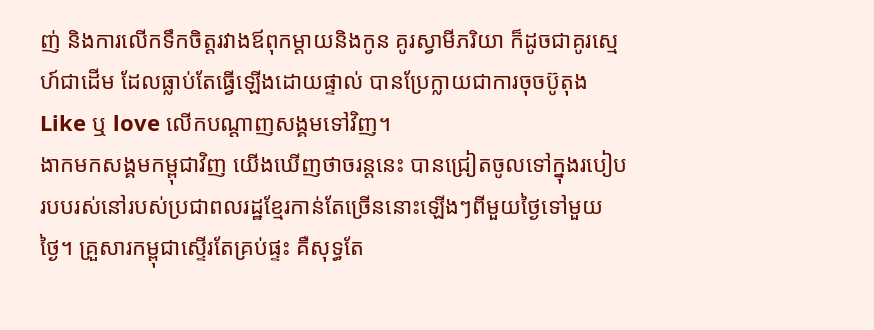ញ់ និងការលើកទឹកចិត្តរវាងឪពុកម្តាយនិងកូន គូរស្វាមីភរិយា ក៏ដូចជាគូរស្មេហ៍ជាដើម ដែលធ្លាប់តែធ្វើឡើងដោយផ្ទាល់ បានប្រែក្លាយជាការចុចប៊ូតុង Like ឬ love លើកបណ្តាញសង្គមទៅវិញ។
ងាកមកសង្គមកម្ពុជាវិញ យើងឃើញថាចរន្តនេះ បានជ្រៀតចូលទៅក្នុងរបៀបរបបរស់នៅរបស់ប្រជាពលរដ្ឋខ្មែរកាន់តែច្រើននោះឡើងៗពីមួយថ្ងៃទៅមួយថ្ងៃ។ គ្រួសារកម្ពុជាស្ទើរតែគ្រប់ផ្ទះ គឺសុទ្ធតែ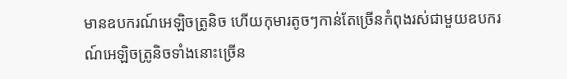មានឧបករណ៍អេឡិចត្រូនិច ហើយកុមារតូចៗកាន់តែច្រើនកំពុងរស់ជាមួយឧបករណ៍អេឡិចត្រូនិចទាំងនោះច្រើន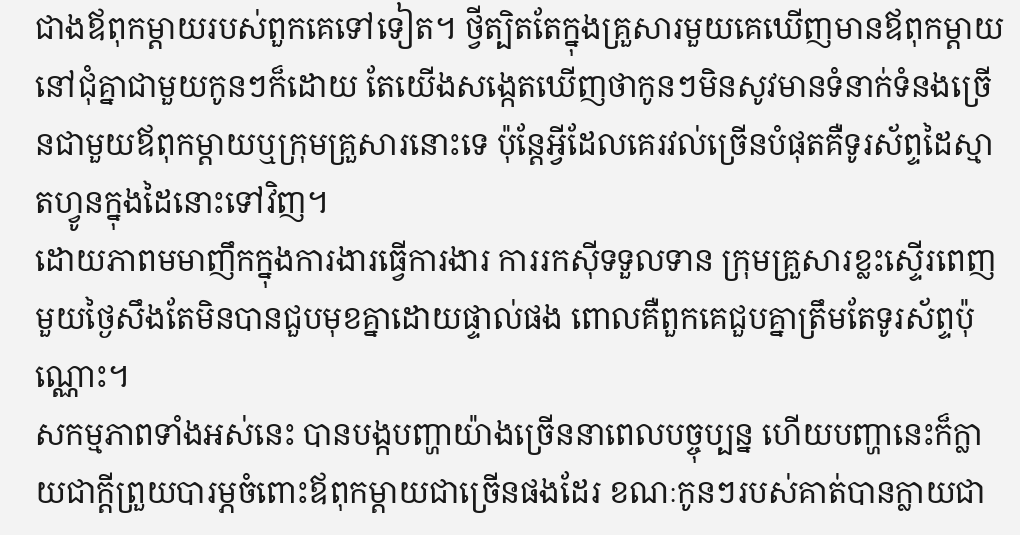ជាងឪពុកម្តាយរបស់ពួកគេទៅទៀត។ ថ្វីត្បិតតែក្នុងគ្រួសារមួយគេឃើញមានឪពុកម្តាយនៅជុំគ្នាជាមួយកូនៗក៏ដោយ តែយើងសង្កេតឃើញថាកូនៗមិនសូវមានទំនាក់ទំនងច្រើនជាមួយឪពុកម្តាយឬក្រុមគ្រួសារនោះទេ ប៉ុន្តែអ្វីដែលគេរវល់ច្រើនបំផុតគឺទូរស័ព្ទដៃស្មាតហ្វូនក្នុងដៃនោះទៅវិញ។
ដោយភាពមមាញឹកក្នុងការងារធ្វើការងារ ការរកស៊ីទទួលទាន ក្រុមគ្រួសារខ្លះស្ទើរពេញមួយថ្ងៃសឹងតែមិនបានជួបមុខគ្នាដោយផ្ទាល់ផង ពោលគឺពួកគេជួបគ្នាត្រឹមតែទូរស័ព្ទប៉ុណ្ណោះ។
សកម្មភាពទាំងអស់នេះ បានបង្កបញ្ហាយ៉ាងច្រើននាពេលបច្ចុប្បន្ន ហើយបញ្ហានេះក៏ក្លាយជាក្តីព្រួយបារម្ភចំពោះឪពុកម្តាយជាច្រើនផងដែរ ខណៈកូនៗរបស់គាត់បានក្លាយជា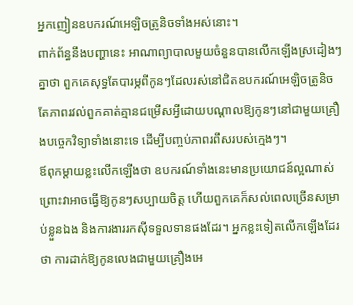អ្នកញៀនឧបករណ៍អេឡិចត្រូនិចទាំងអស់នោះ។
ពាក់ព័ន្ធនឹងបញ្ហានេះ អាណាព្យាបាលមួយចំនួនបានលើកឡើងស្រដៀងៗគ្នាថា ពួកគេសុទ្ធតែបារម្ភពីកូនៗដែលរស់នៅជិតឧបករណ៍អេឡិចត្រូនិច តែភាពរវល់ពួកគាត់គ្មានជម្រើសអ្វីដោយបណ្តាលឱ្យកូនៗនៅជាមួយគ្រឿងបច្ចេកវិទ្យាទាំងនោះទេ ដើម្បីបញ្ចប់ភាពរពឹសរបស់ក្មេងៗ។
ឪពុកម្តាយខ្លះលើកឡើងថា ឧបករណ៍ទាំងនេះមានប្រយោជន៍ល្អណាស់ ព្រោះវាអាចធ្វើឱ្យកូនៗសប្បាយចិត្ត ហើយពួកគេក៏សល់ពេលច្រើនសម្រាប់ខ្លួនឯង និងការងាររកស៊ីទទួលទានផងដែរ។ អ្នកខ្លះទៀតលើកឡើងដែរថា ការដាក់ឱ្យកូនលេងជាមួយគ្រឿងអេ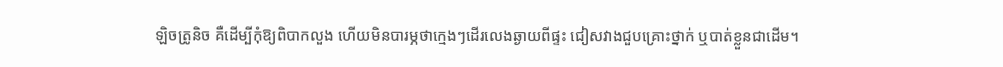ឡិចត្រូនិច គឺដើម្បីកុំឱ្យពិបាកលួង ហើយមិនបារម្ភថាក្មេងៗដើរលេងឆ្ងាយពីផ្ទះ ជៀសវាងជួបគ្រោះថ្នាក់ ឬបាត់ខ្លួនជាដើម។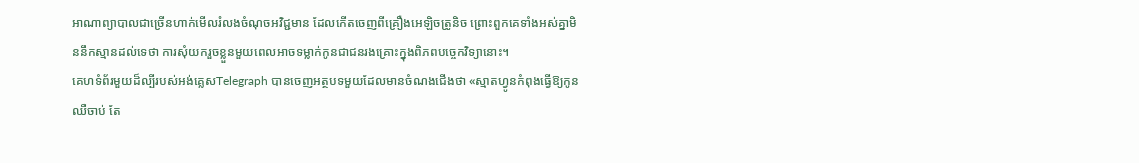អាណាព្យាបាលជាច្រើនហាក់មើលរំលងចំណុចអវិជ្ជមាន ដែលកើតចេញពីគ្រឿងអេឡិចត្រូនិច ព្រោះពួកគេទាំងអស់គ្នាមិននឹកស្មានដល់ទេថា ការសុំយករួចខ្លួនមួយពេលអាចទម្លាក់កូនជាជនរងគ្រោះក្នុងពិភពបច្ចេកវិទ្យានោះ។
គេហទំព័រមួយដ៏ល្បីរបស់អង់គ្លេសTelegraph បានចេញអត្ថបទមួយដែលមានចំណងជើងថា «ស្មាតហ្វូនកំពុងធ្វើឱ្យកូនឈឺចាប់ តែ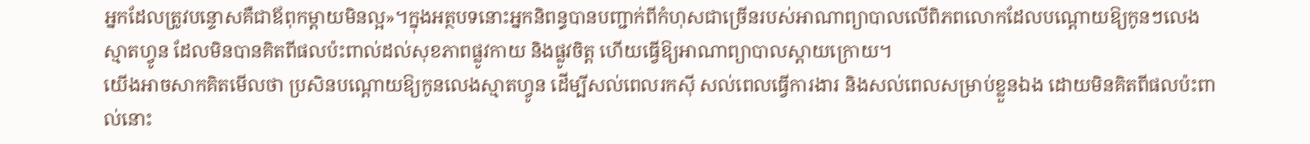អ្នកដែលត្រូវបន្ទោសគឺជាឪពុកម្តាយមិនល្អ»។ក្នុងអត្ថបទនោះអ្នកនិពន្ធបានបញ្ជាក់ពីកំហុសជាច្រើនរបស់អាណាព្យាបាលលើពិភពលោកដែលបណ្តោយឱ្យកូនៗលេងស្មាតហ្វូន ដែលមិនបានគិតពីផលប៉ះពាល់ដល់សុខភាពផ្លូវកាយ និងផ្លូវចិត្ត ហើយធ្វើឱ្យអាណាព្យាបាលស្តាយក្រោយ។
យើងអាចសាកគិតមើលថា ប្រសិនបណ្តោយឱ្យកូនលេងស្មាតហ្វូន ដើម្បីសល់ពេលរកស៊ី សល់ពេលធ្វើការងារ និងសល់ពេលសម្រាប់ខ្លួនឯង ដោយមិនគិតពីផលប៉ះពាល់នោះ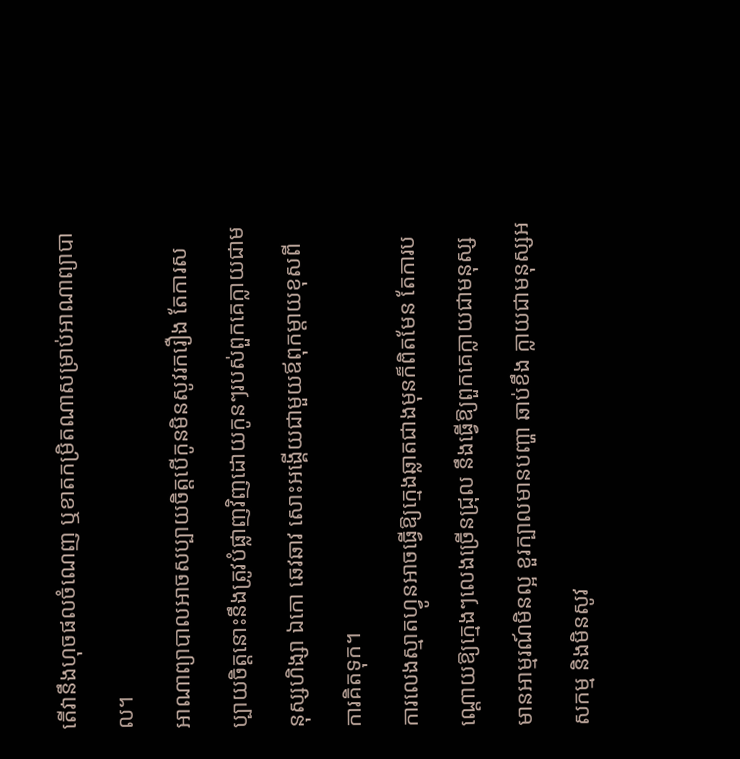តើវានឹងហុចផលចំណេញ ឬខាតកម្រិតណាសម្រាប់អាណាព្យាបាល។
អាណាព្យាបាលអាចសប្បាយចិត្តបើកូនមិនសូវរករឿង តែការសប្បាយចិត្តនោះនឹងត្រូវបំផ្លាញវិញដោយកូនៗរបស់ពួកគេក្លាយជាមនុស្សហិង្សា ឯកោ ឆេវឆាវ សោះអង្គើយជាមួយឪពុកម្តាយខុសពីការគិតទុក។
ការលេងស្មាតហ្វូនអាចធ្វើឱ្យក្មេងឆ្លាតជាងមុនក៏ពិតមែន តែការបណ្តោយឱ្យក្មេងៗលេងច្រើនជ្រុល នឹងធ្វើឱ្យពួកគេក្លាយជាមនុស្សមានអាម្មរណ៍មិនល្អ ខួរក្បាលមានបញ្ហា ឆាប់ខឹង ក្លាយជាមនុស្សអសកម្ម និងមិនសូវ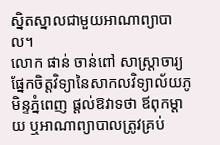ស្និតស្នាលជាមួយអាណាព្យាបាល។
លោក ផាន់ ចាន់ពៅ សាស្រ្តាចារ្យផ្នែកចិត្តវិទ្យានៃសាកលវិទ្យាល័យភូមិន្ទភ្នំពេញ ផ្តល់ឱវាទថា ឪពុកម្តាយ ឬអាណាព្យាបាលត្រូវគ្រប់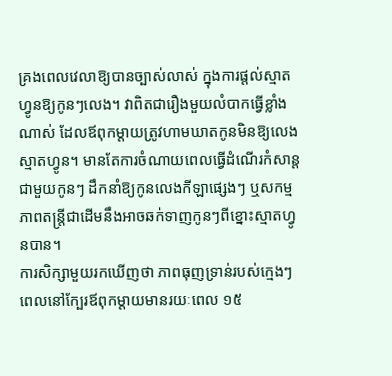គ្រងពេលវេលាឱ្យបានច្បាស់លាស់ ក្នុងការផ្តល់ស្មាតហ្វូនឱ្យកូនៗលេង។ វាពិតជារឿងមួយលំបាកធ្វើខ្លាំងណាស់ ដែលឪពុកម្តាយត្រូវហាមឃាតកូនមិនឱ្យលេងស្មាតហ្វូន។ មានតែការចំណាយពេលធ្វើដំណើរកំសាន្តជាមួយកូនៗ ដឹកនាំឱ្យកូនលេងកីឡាផ្សេងៗ ឬសកម្មភាពតន្ត្រីជាដើមនឹងអាចឆក់ទាញកូនៗពីខ្នោះស្មាតហ្វូនបាន។
ការសិក្សាមួយរកឃើញថា ភាពធុញទ្រាន់របស់ក្មេងៗពេលនៅក្បែរឪពុកម្តាយមានរយៈពេល ១៥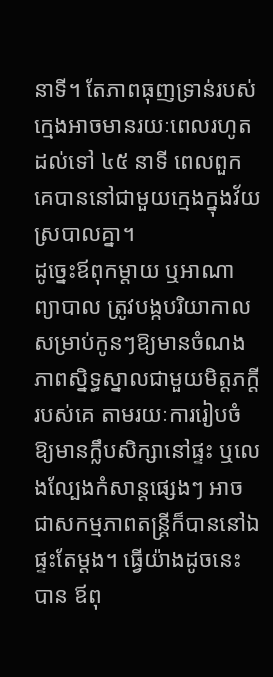នាទី។ តែភាពធុញទ្រាន់របស់ក្មេងអាចមានរយៈពេលរហូតដល់ទៅ ៤៥ នាទី ពេលពួកគេបាននៅជាមួយក្មេងក្នុងវ័យស្របាលគ្នា។
ដូច្នេះឪពុកម្តាយ ឬអាណាព្យាបាល ត្រូវបង្កបរិយាកាលសម្រាប់កូនៗឱ្យមានចំណងភាពស្និទ្ធស្នាលជាមួយមិត្តភក្តីរបស់គេ តាមរយៈការរៀបចំឱ្យមានក្លឹបសិក្សានៅផ្ទះ ឬលេងល្បែងកំសាន្តផ្សេងៗ អាចជាសកម្មភាពតន្ត្រីក៏បាននៅឯផ្ទះតែម្តង។ ធ្វើយ៉ាងដូចនេះបាន ឪពុ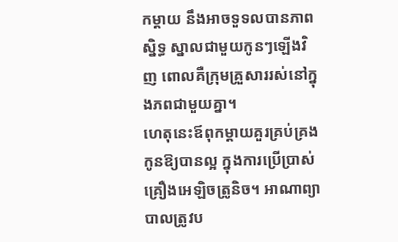កម្តាយ នឹងអាចទួទលបានភាពស្និទ្ធ ស្នាលជាមួយកូនៗឡើងវិញ ពោលគឺក្រុមគ្រួសាររស់នៅក្នុងភពជាមួយគ្នា។
ហេតុនេះឪពុកម្តាយគួរគ្រប់គ្រងកូនឱ្យបានល្អ ក្នុងការប្រើប្រាស់គ្រឿងអេឡិចត្រូនិច។ អាណាព្យាបាលត្រូវប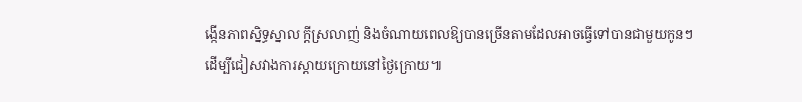ង្កើនភាពស្និទ្ធស្នាល ក្តីស្រលាញ់ និងចំណាយពេលឱ្យបានច្រើនតាមដែលអាចធ្វើទៅបានជាមួយកូនៗដើម្បីជៀសវាងការស្តាយក្រោយនៅថ្ងៃក្រោយ៕